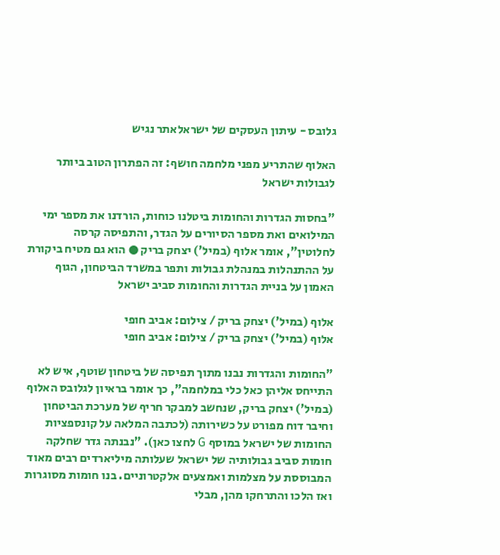גלובס - עיתון העסקים של ישראלאתר נגיש

האלוף שהתריע מפני מלחמה חושף: זה הפתרון הטוב ביותר לגבולות ישראל

"בחסות הגדרות והחומות ביטלנו כוחות, הורדנו את מספר ימי המילואים ואת מספר הסיורים על הגדר, והתפיסה קרסה לחלוטין", אומר אלוף (במיל') יצחק בריק ● הוא גם מטיח ביקורת על ההתנהלות במנהלת גבולות ותפר במשרד הביטחון, הגוף האמון על בניית הגדרות והחומות סביב ישראל

אלוף (במיל') יצחק בריק / צילום: אביב חופי
אלוף (במיל') יצחק בריק / צילום: אביב חופי

"החומות והגדרות נבנו מתוך תפיסה של ביטחון שוטף, איש לא התייחס אליהן כאל כלי במלחמה", כך אומר בראיון לגלובס האלוף (במיל') יצחק בריק, שנחשב למבקר חריף של מערכת הביטחון וחיבר דוח מפורט על כשירותה (לכתבה המלאה על קונספציות החומות של ישראל במוסף G לחצו כאן). "נבנתה גדר שחלקה חומות סביב גבולותיה של ישראל שעלותה מיליארדים רבים מאוד המבוססת על מצלמות ואמצעים אלקטרוניים. בנו חומות מסוגרות ואז הלכו והתרחקו מהן, מבלי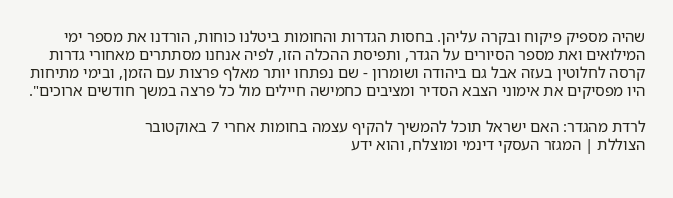שהיה מספיק פיקוח ובקרה עליהן. בחסות הגדרות והחומות ביטלנו כוחות, הורדנו את מספר ימי המילואים ואת מספר הסיורים על הגדר, ותפיסת ההכלה הזו, לפיה אנחנו מסתתרים מאחורי גדרות קרסה לחלוטין בעזה אבל גם ביהודה ושומרון - שם נפתחו יותר מאלף פרצות עם הזמן, ובימי מתיחות היו מפסיקים את אימוני הצבא הסדיר ומציבים כחמישה חיילים מול כל פרצה במשך חודשים ארוכים".

לרדת מהגדר: האם ישראל תוכל להמשיך להקיף עצמה בחומות אחרי 7 באוקטובר
הצוללת | המגזר העסקי דינמי ומוצלח, והוא ידע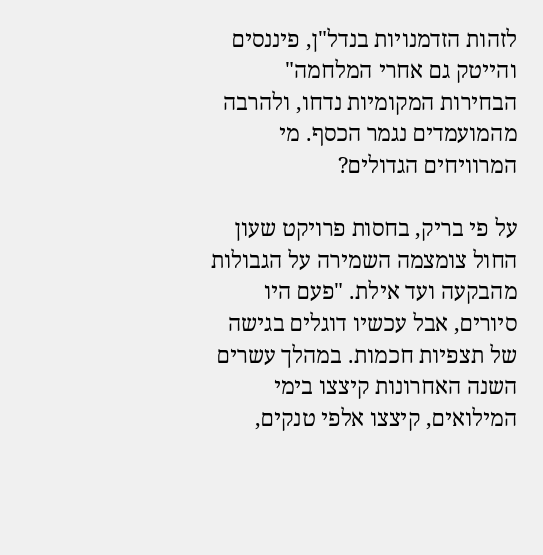לזהות הזדמנויות בנדל"ן, פיננסים והייטק גם אחרי המלחמה"
הבחירות המקומיות נדחו, ולהרבה מהמועמדים נגמר הכסף. מי המרוויחים הגדולים?

על פי בריק, בחסות פרויקט שעון החול צומצמה השמירה על הגבולות מהבקעה ועד אילת. "פעם היו סיורים, אבל עכשיו דוגלים בגישה של תצפיות חכמות. במהלך עשרים השנה האחרונות קיצצו בימי המילואים, קיצצו אלפי טנקים,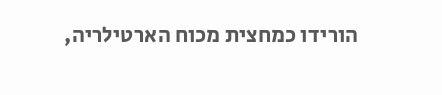הורידו כמחצית מכוח הארטילריה,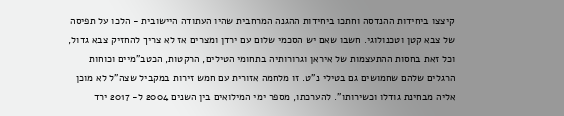קיצצו ביחידות ההנדסה וחתכו ביחידות ההגנה המרחבית שהיו העתודה היישובית - הלכו על תפיסה של צבא קטן וטכנולוגי. חשבו שאם יש הסכמי שלום עם ירדן ומצרים אז לא צריך להחזיק צבא גדול, וכל זאת בחסות ההתעצמות של איראן וגרורותיה בתחומי הטילים, הרקטות, הכטב"מיים וכוחות הרגלים שלהם שחמושים גם בטילי נ"ט. זו מלחמה אזורית עם חמש זירות במקביל שצה"ל לא מוכן אליה מבחינת גודלו וכשירותו". להערכתו, מספר ימי המילואים בין השנים 2004 ל- 2017 ירד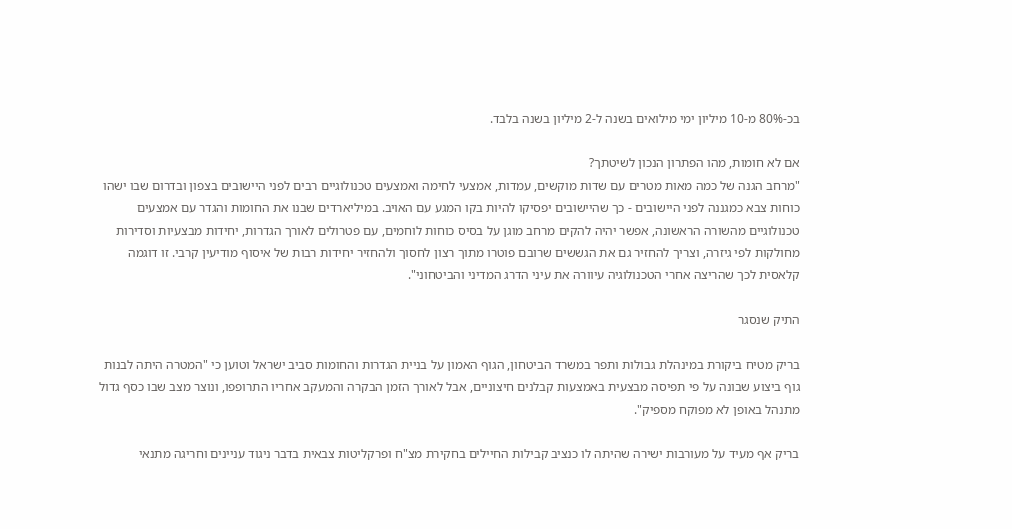בכ-80% מ-10 מיליון ימי מילואים בשנה ל-2 מיליון בשנה בלבד.

אם לא חומות, מהו הפתרון הנכון לשיטתך?
"מרחב הגנה של כמה מאות מטרים עם שדות מוקשים, עמדות, אמצעי לחימה ואמצעים טכנולוגיים רבים לפני היישובים בצפון ובדרום שבו ישהו כוחות צבא כמגננה לפני היישובים - כך שהיישובים יפסיקו להיות בקו המגע עם האויב. במיליארדים שבנו את החומות והגדר עם אמצעים טכנולוגיים מהשורה הראשונה, אפשר יהיה להקים מרחב מוגן על בסיס כוחות לוחמים, עם פטרולים לאורך הגדרות, יחידות מבצעיות וסדירות מחולקות לפי גיזרה, וצריך להחזיר גם את הגששים שרובם פוטרו מתוך רצון לחסוך ולהחזיר יחידות רבות של איסוף מודיעין קרבי. זו דוגמה קלאסית לכך שהריצה אחרי הטכנולוגיה עיוורה את עיני הדרג המדיני והביטחוני".

התיק שנסגר

בריק מטיח ביקורת במינהלת גבולות ותפר במשרד הביטחון, הגוף האמון על בניית הגדרות והחומות סביב ישראל וטוען כי "המטרה היתה לבנות גוף ביצוע שבונה על פי תפיסה מבצעית באמצעות קבלנים חיצוניים, אבל לאורך הזמן הבקרה והמעקב אחריו התרופפו, ונוצר מצב שבו כסף גדול מתנהל באופן לא מפוקח מספיק".

בריק אף מעיד על מעורבות ישירה שהיתה לו כנציב קבילות החיילים בחקירת מצ"ח ופרקליטות צבאית בדבר ניגוד עניינים וחריגה מתנאי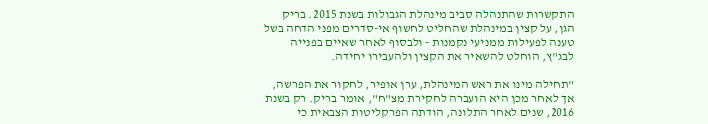התקשרות שהתנהלה סביב מינהלת הגבולות בשנת 2015. בריק הגן, על קצין במינהלת שהחליט לחשוף אי-סדרים מפני הדחה בשל טענה לפעילות ממניעי נקמנות - ולבסוף לאחר שאיים בפנייה לבג"ץ, הוחלט להשאיר את הקצין ולהעבירו יחידה.

"תחילה מינו את ראש המינהלת, ערן אופיר, לחקור את הפרשה, אך לאחר מכן היא הועברה לחקירת מצ"ח", אומר בריק. רק בשנת 2016, שנים לאחר התלונה, הודתה הפרקליטות הצבאית כי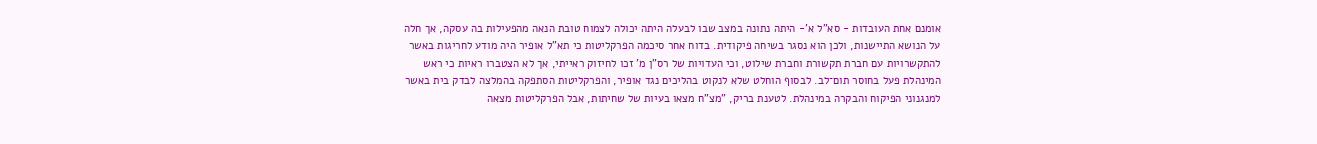אומנם אחת העובדות - סא"ל א'- היתה נתונה במצב שבו לבעלה היתה יכולה לצמוח טובת הנאה מהפעילות בה עסקה, אך חלה על הנושא התיישנות, ולכן הוא נסגר בשיחה פיקודית. בדוח אחר סיכמה הפרקליטות כי תא"ל אופיר היה מודע לחריגות באשר להתקשרויות עם חברת תקשורת וחברת שילוט, וכי העדויות של רס"ן מ' זכו לחיזוק ראייתי, אך לא הצטברו ראיות כי ראש המינהלת פעל בחוסר תום־לב. לבסוף הוחלט שלא לנקוט בהליכים נגד אופיר, והפרקליטות הסתפקה בהמלצה לבדק בית באשר למנגנוני הפיקוח והבקרה במינהלת. לטענת בריק, "מצ"ח מצאו בעיות של שחיתות, אבל הפרקליטות מצאה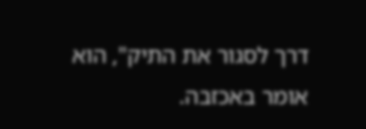דרך לסגור את התיק", הוא אומר באכזבה.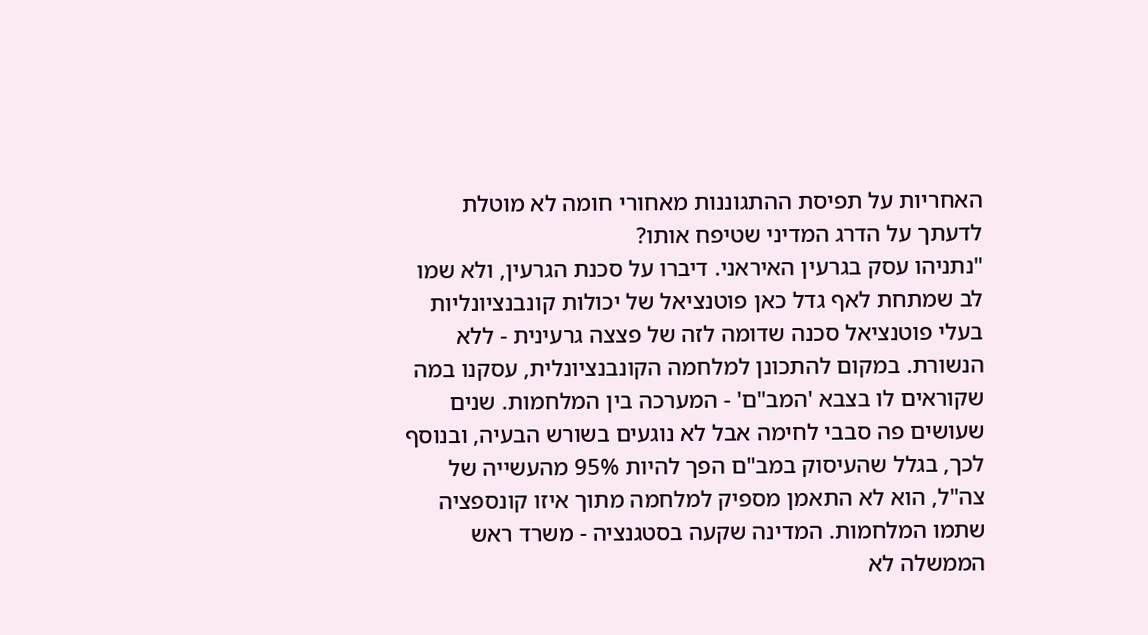האחריות על תפיסת ההתגוננות מאחורי חומה לא מוטלת לדעתך על הדרג המדיני שטיפח אותו?
"נתניהו עסק בגרעין האיראני. דיברו על סכנת הגרעין, ולא שמו לב שמתחת לאף גדל כאן פוטנציאל של יכולות קונבנציונליות בעלי פוטנציאל סכנה שדומה לזה של פצצה גרעינית - ללא הנשורת. במקום להתכונן למלחמה הקונבנציונלית, עסקנו במה שקוראים לו בצבא 'המב"ם' - המערכה בין המלחמות. שנים שעושים פה סבבי לחימה אבל לא נוגעים בשורש הבעיה, ובנוסף לכך, בגלל שהעיסוק במב"ם הפך להיות 95% מהעשייה של צה"ל, הוא לא התאמן מספיק למלחמה מתוך איזו קונספציה שתמו המלחמות. המדינה שקעה בסטגנציה - משרד ראש הממשלה לא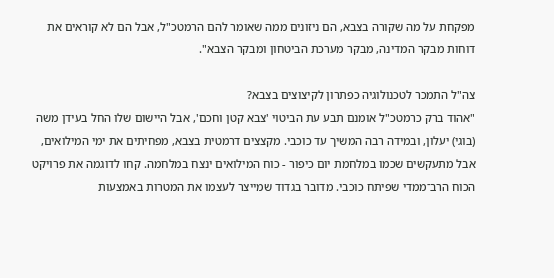מפקחת על מה שקורה בצבא, הם ניזונים ממה שאומר להם הרמטכ"ל, אבל הם לא קוראים את דוחות מבקר המדינה, מבקר מערכת הביטחון ומבקר הצבא".

צה"ל התמכר לטכנולוגיה כפתרון לקיצוצים בצבא?
"אהוד ברק כרמטכ"ל אומנם תבע עת הביטוי 'צבא קטן וחכם', אבל היישום שלו החל בעידן משה (בוגי) יעלון, ובמידה רבה המשיך עד כוכבי. מקצצים דרמטית בצבא, מפחיתים את ימי המילואים, אבל מתעקשים שכמו במלחמת יום כיפור - כוח המילואים ינצח במלחמה. קחו לדוגמה את פרויקט הכוח הרב־ממדי שפיתח כוכבי. מדובר בגדוד שמייצר לעצמו את המטרות באמצעות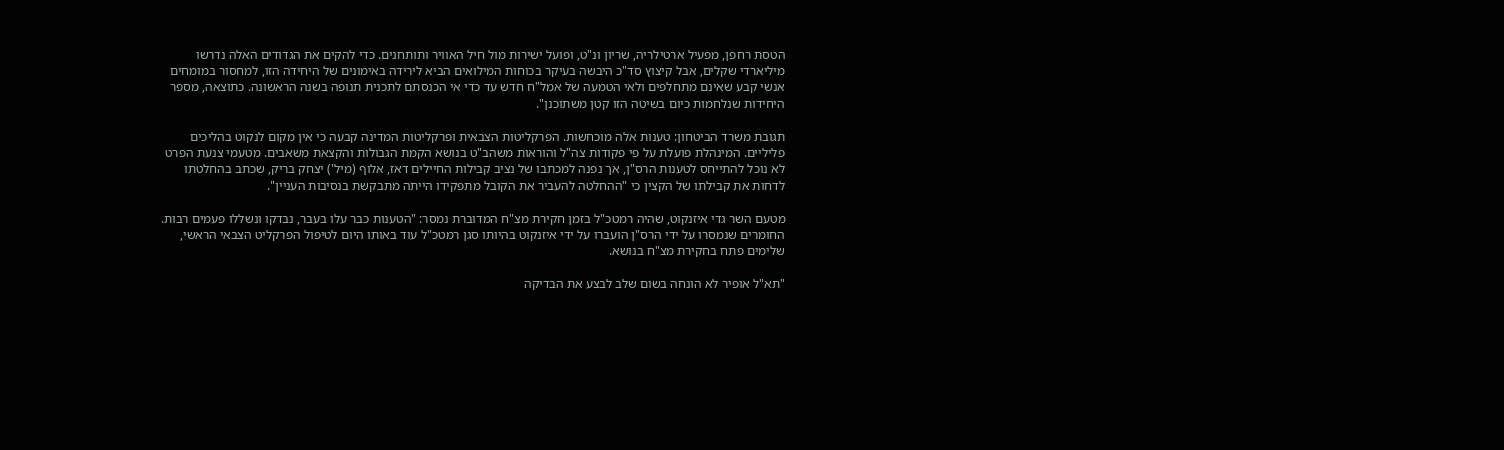הטסת רחפן, מפעיל ארטילריה, שריון ונ"ט, ופועל ישירות מול חיל האוויר ותותחנים. כדי להקים את הגדודים האלה נדרשו מיליארדי שקלים, אבל קיצוץ סד"כ היבשה בעיקר בכוחות המילואים הביא לירידה באימונים של היחידה הזו, למחסור במומחים אנשי קבע שאינם מתחלפים ולאי הטמעה של אמל"ח חדש עד כדי אי הכנסתם לתכנית תנופה בשנה הראשונה. כתוצאה, מספר היחידות שנלחמות כיום בשיטה הזו קטן משתוכנן".

תגובת משרד הביטחון: טענות אלה מוכחשות. הפרקליטות הצבאית ופרקליטות המדינה קבעה כי אין מקום לנקוט בהליכים פליליים. המינהלת פועלת על פי פקודות צה"ל והוראות משהב"ט בנושא הקמת הגבולות והקצאת משאבים. מטעמי צנעת הפרט לא נוכל להתייחס לטענות הרס"ן, אך נפנה למכתבו של נציב קבילות החיילים דאז, אלוף (מיל') יצחק בריק, שכתב בהחלטתו לדחות את קבילתו של הקצין כי "ההחלטה להעביר את הקובל מתפקידו הייתה מתבקשת בנסיבות העניין".

מטעם השר גדי איזנקוט, שהיה רמטכ"ל בזמן חקירת מצ"ח המדוברת נמסר: "הטענות כבר עלו בעבר, נבדקו ונשללו פעמים רבות. החומרים שנמסרו על ידי הרס"ן הועברו על ידי איזנקוט בהיותו סגן רמטכ"ל עוד באותו היום לטיפול הפרקליט הצבאי הראשי, שלימים פתח בחקירת מצ"ח בנושא.

"תא"ל אופיר לא הונחה בשום שלב לבצע את הבדיקה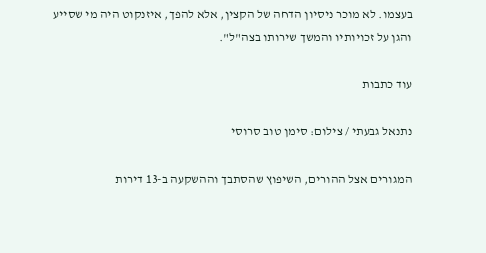בעצמו. לא מוכר ניסיון הדחה של הקצין, אלא להפך, איזנקוט היה מי שסייע והגן על זכויותיו והמשך שירותו בצה"ל".

עוד כתבות

נתנאל גבעתי / צילום: סימן טוב סרוסי

המגורים אצל ההורים, השיפוץ שהסתבך וההשקעה ב-13 דירות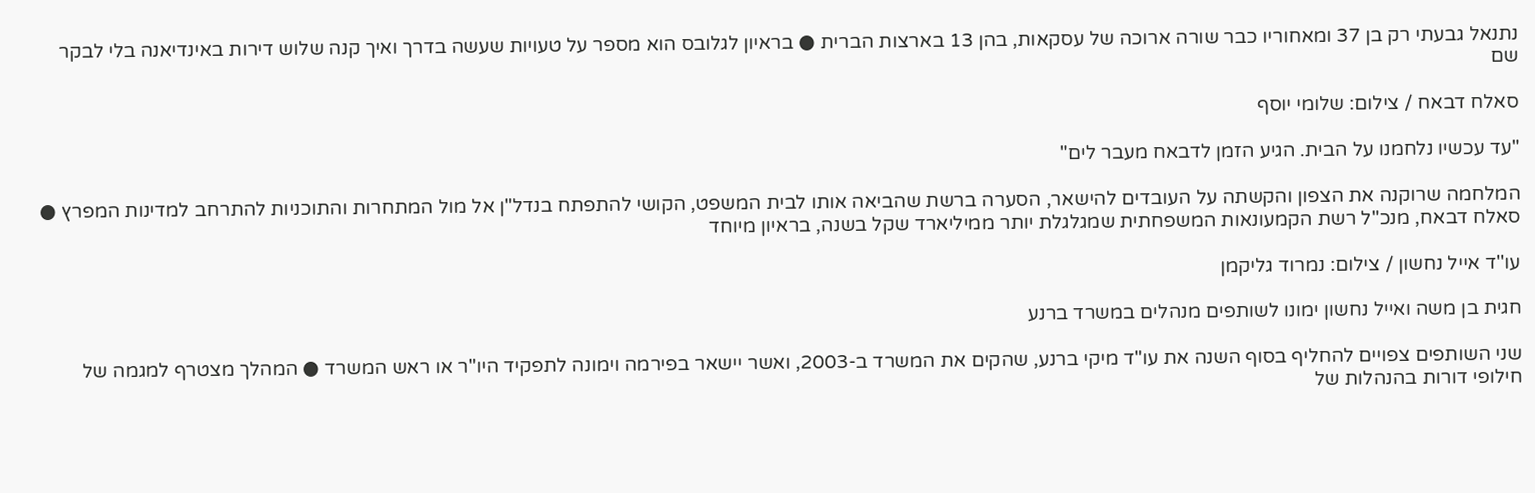נתנאל גבעתי רק בן 37 ומאחוריו כבר שורה ארוכה של עסקאות, בהן 13 בארצות הברית ● בראיון לגלובס הוא מספר על טעויות שעשה בדרך ואיך קנה שלוש דירות באינדיאנה בלי לבקר שם

סאלח דבאח / צילום: שלומי יוסף

"עד עכשיו נלחמנו על הבית. הגיע הזמן לדבאח מעבר לים"

המלחמה שרוקנה את הצפון והקשתה על העובדים להישאר, הסערה ברשת שהביאה אותו לבית המשפט, הקושי להתפתח בנדל"ן אל מול המתחרות והתוכניות להתרחב למדינות המפרץ ● סאלח דבאח, מנכ"ל רשת הקמעונאות המשפחתית שמגלגלת יותר ממיליארד שקל בשנה, בראיון מיוחד

עו''ד אייל נחשון / צילום: נמרוד גליקמן

חגית בן משה ואייל נחשון ימונו לשותפים מנהלים במשרד ברנע

שני השותפים צפויים להחליף בסוף השנה את עו"ד מיקי ברנע, שהקים את המשרד ב-2003, ואשר יישאר בפירמה וימונה לתפקיד היו"ר או ראש המשרד ● המהלך מצטרף למגמה של חילופי דורות בהנהלות של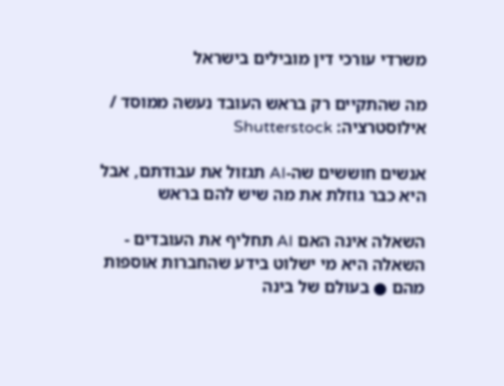משרדי עורכי דין מובילים בישראל

מה שהתקיים רק בראש העובד נעשה ממוסד / אילוסטרציה: Shutterstock

אנשים חוששים שה-AI תגזול את עבודתם, אבל היא כבר גוזלת את מה שיש להם בראש

השאלה אינה האם AI תחליף את העובדים - השאלה היא מי ישלוט בידע שהחברות אוספות מהם ● בעולם של בינה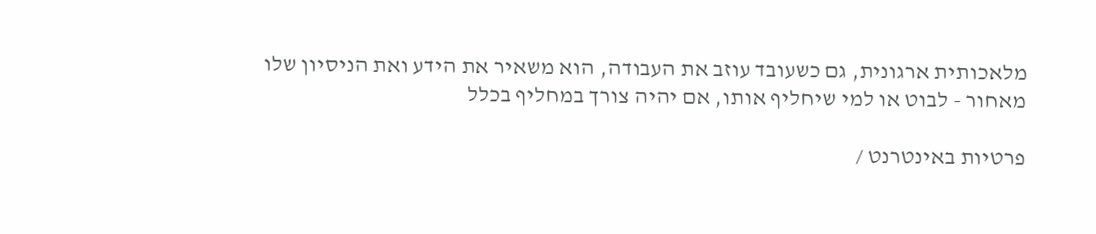מלאכותית ארגונית, גם כשעובד עוזב את העבודה, הוא משאיר את הידע ואת הניסיון שלו מאחור - לבוט או למי שיחליף אותו, אם יהיה צורך במחליף בכלל

פרטיות באינטרנט /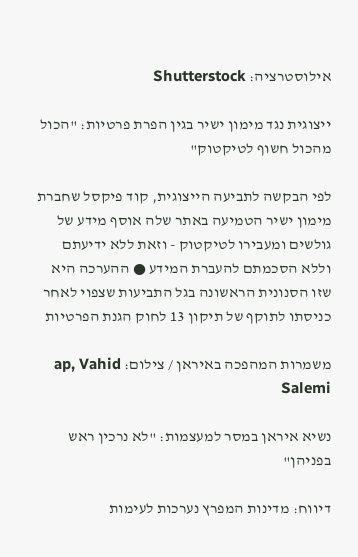אילוסטרציה: Shutterstock

ייצוגית נגד מימון ישיר בגין הפרת פרטיות: "הכול מהכול חשוף לטיקטוק"

לפי הבקשה לתביעה הייצוגית, קוד פיקסל שחברת מימון ישיר הטמיעה באתר שלה אוסף מידע של גולשים ומעבירו לטיקטוק - וזאת ללא ידיעתם וללא הסכמתם להעברת המידע ● ההערכה היא שזו הסנונית הראשונה בגל התביעות שצפוי לאחר כניסתו לתוקף של תיקון 13 לחוק הגנת הפרטיות

משמרות המהפכה באיראן / צילום: ap, Vahid Salemi

נשיא איראן במסר למעצמות: "לא נרכין ראש בפניהן"

דיווח: מדינות המפרץ נערכות לעימות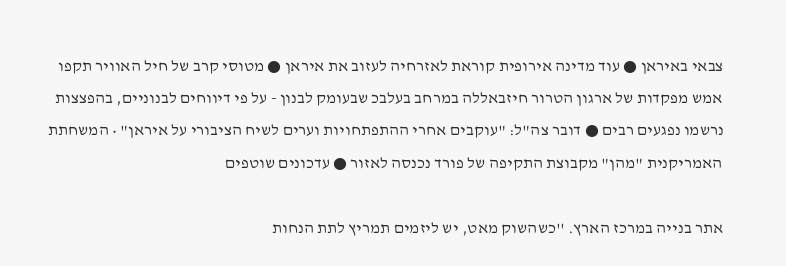צבאי באיראן ● עוד מדינה אירופית קוראת לאזרחיה לעזוב את איראן ● מטוסי קרב של חיל האוויר תקפו אמש מפקדות של ארגון הטרור חיזבאללה במרחב בעלבכ שבעומק לבנון - על פי דיווחים לבנוניים, בהפצצות נרשמו נפגעים רבים ● דובר צה"ל: "עוקבים אחרי ההתפתחויות וערים לשיח הציבורי על איראן" • המשחתת האמריקנית "מהן" מקבוצת התקיפה של פורד נכנסה לאזור ● עדכונים שוטפים

אתר בנייה במרכז הארץ. ''כשהשוק מאט, יש ליזמים תמריץ לתת הנחות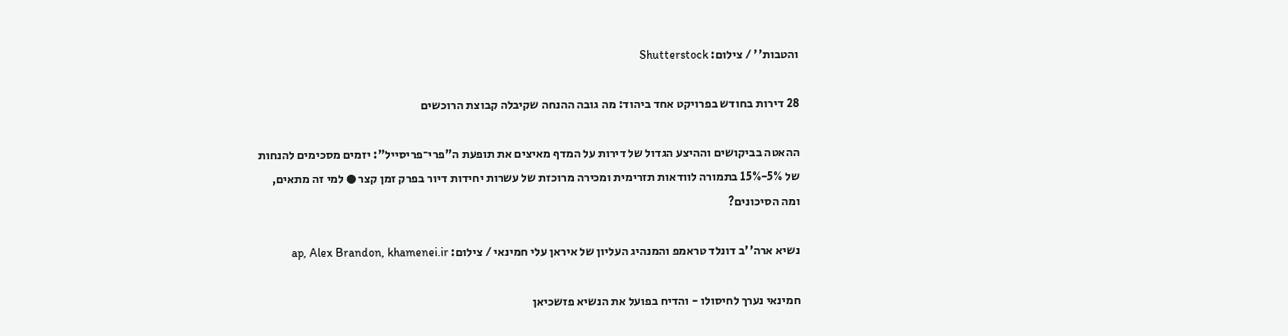והטבות'' / צילום: Shutterstock

28 דירות בחודש בפרויקט אחד ביהוד: מה גובה ההנחה שקיבלה קבוצת הרוכשים

ההאטה בביקושים וההיצע הגדול של דירות על המדף מאיצים את תופעת ה"פרי־פריסייל": יזמים מסכימים להנחות של 5%-15% בתמורה לוודאות תזרימית ומכירה מרוכזת של עשרות יחידות דיור בפרק זמן קצר ● למי זה מתאים, ומה הסיכונים?

נשיא ארה''ב דונלד טראמפ והמנהיג העליון של איראן עלי חמינאי / צילום: ap, Alex Brandon, khamenei.ir

חמינאי נערך לחיסולו - והדיח בפועל את הנשיא פזשכיאן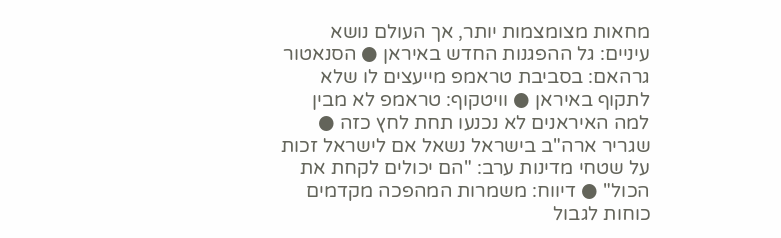מחאות מצומצמות יותר, אך העולם נושא עיניים: גל ההפגנות החדש באיראן ● הסנאטור גרהאם: בסביבת טראמפ מייעצים לו שלא לתקוף באיראן ● וויטקוף: טראמפ לא מבין למה האיראנים לא נכנעו תחת לחץ כזה ● שגריר ארה"ב בישראל נשאל אם לישראל זכות על שטחי מדינות ערב: "הם יכולים לקחת את הכול" ● דיווח: משמרות המהפכה מקדמים כוחות לגבול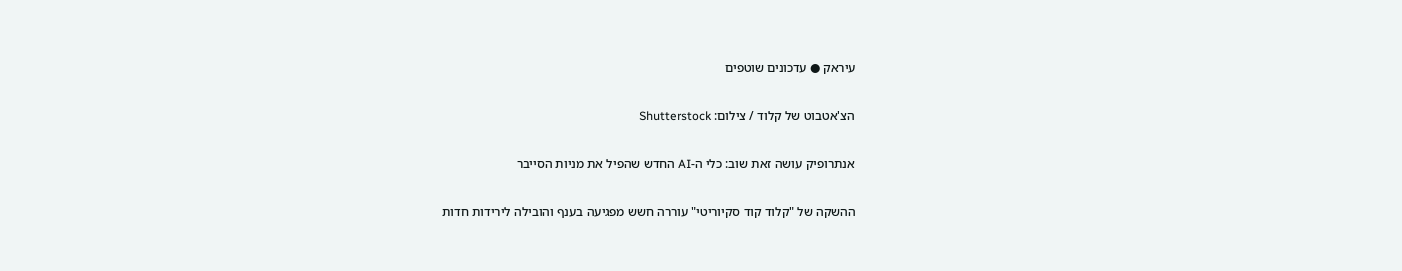עיראק ● עדכונים שוטפים

הצ'אטבוט של קלוד / צילום: Shutterstock

אנתרופיק עושה זאת שוב: כלי ה-AI החדש שהפיל את מניות הסייבר

ההשקה של "קלוד קוד סקיוריטי" עוררה חשש מפגיעה בענף והובילה לירידות חדות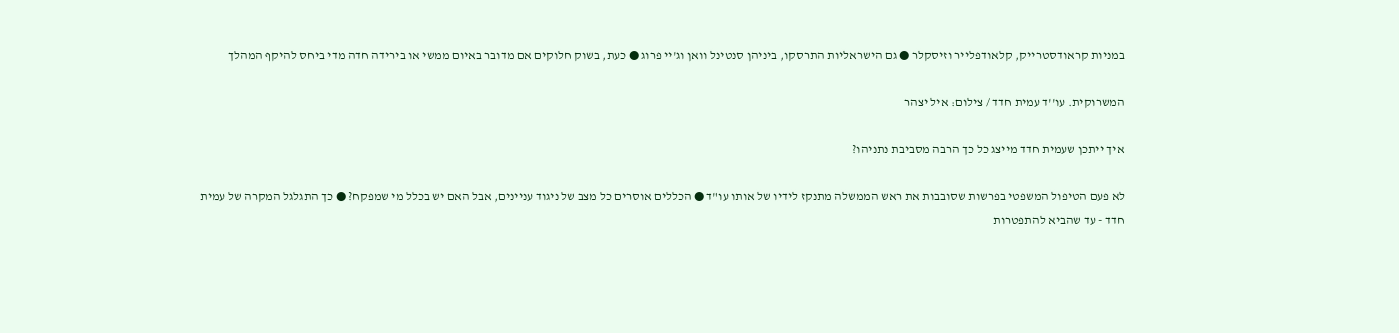במניות קראודסטרייק, קלאודפלייר וזיסקלר ● גם הישראליות התרסקו, ביניהן סנטינל וואן וג'יי פרוג ● כעת, בשוק חלוקים אם מדובר באיום ממשי או בירידה חדה מדי ביחס להיקף המהלך

המשרוקית. עו''ד עמית חדד / צילום: איל יצהר

איך ייתכן שעמית חדד מייצג כל כך הרבה מסביבת נתניהו?

לא פעם הטיפול המשפטי בפרשות שסובבות את ראש הממשלה מתנקז לידיו של אותו עו"ד ● הכללים אוסרים כל מצב של ניגוד עניינים, אבל האם יש בכלל מי שמפקח? ● כך התגלגל המקרה של עמית חדד - עד שהביא להתפטרות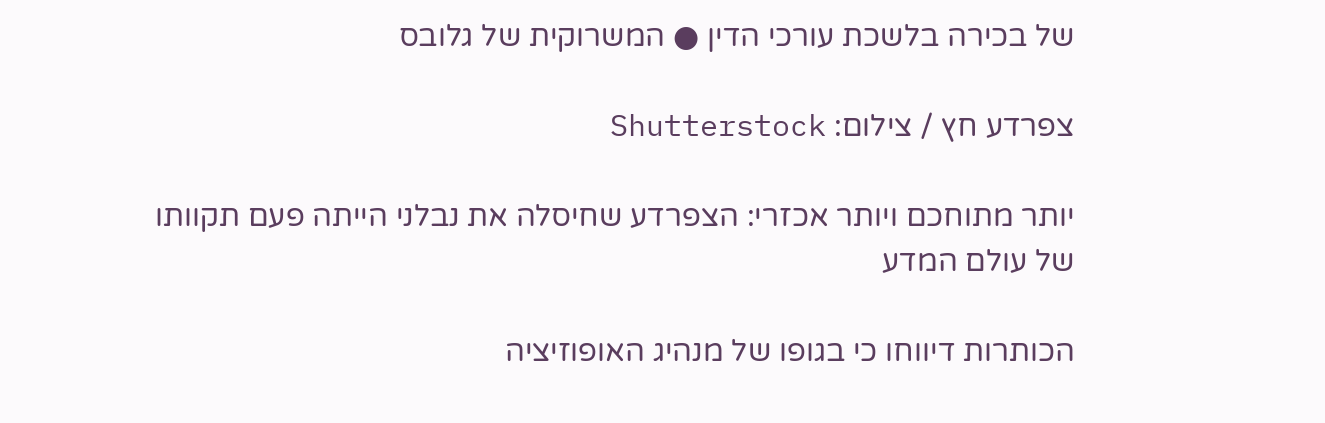של בכירה בלשכת עורכי הדין ● המשרוקית של גלובס

צפרדע חץ / צילום: Shutterstock

יותר מתוחכם ויותר אכזרי: הצפרדע שחיסלה את נבלני הייתה פעם תקוותו של עולם המדע

הכותרות דיווחו כי בגופו של מנהיג האופוזיציה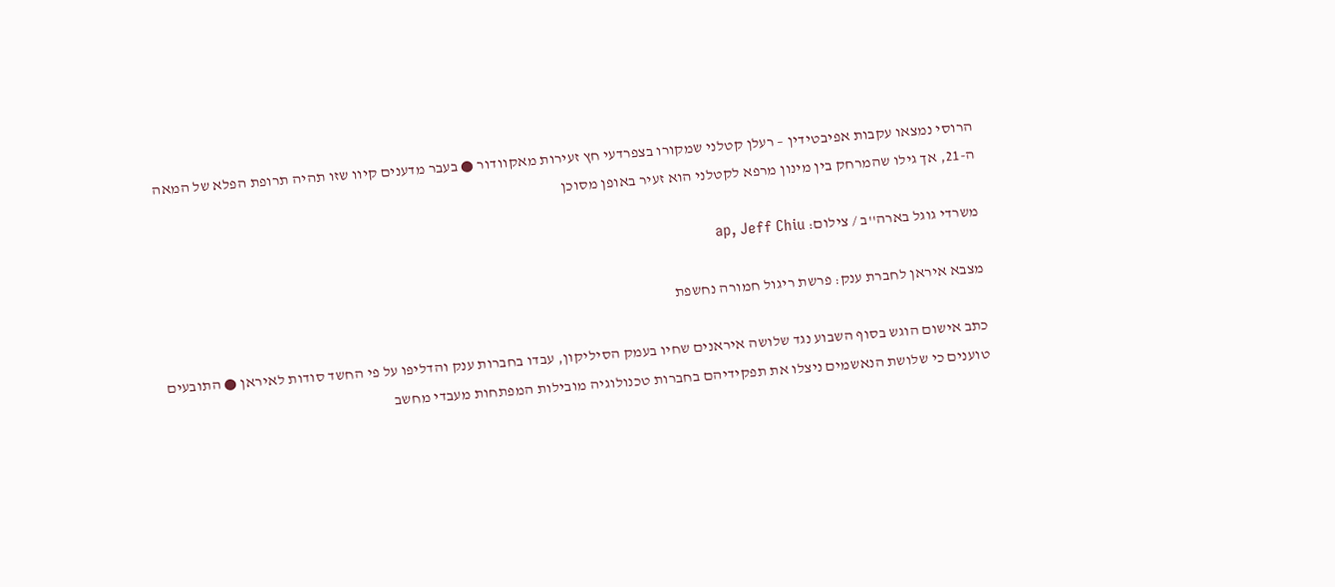הרוסי נמצאו עקבות אפיבטידין – רעלן קטלני שמקורו בצפרדעי חץ זעירות מאקוודור ● בעבר מדענים קיוו שזו תהיה תרופת הפלא של המאה ה-21, אך גילו שהמרחק בין מינון מרפא לקטלני הוא זעיר באופן מסוכן

משרדי גוגל בארה''ב / צילום: ap, Jeff Chiu

מצבא איראן לחברת ענק: פרשת ריגול חמורה נחשפת

כתב אישום הוגש בסוף השבוע נגד שלושה איראנים שחיו בעמק הסיליקון, עבדו בחברות ענק והדליפו על פי החשד סודות לאיראן ● התובעים טוענים כי שלושת הנאשמים ניצלו את תפקידיהם בחברות טכנולוגיה מובילות המפתחות מעבדי מחשב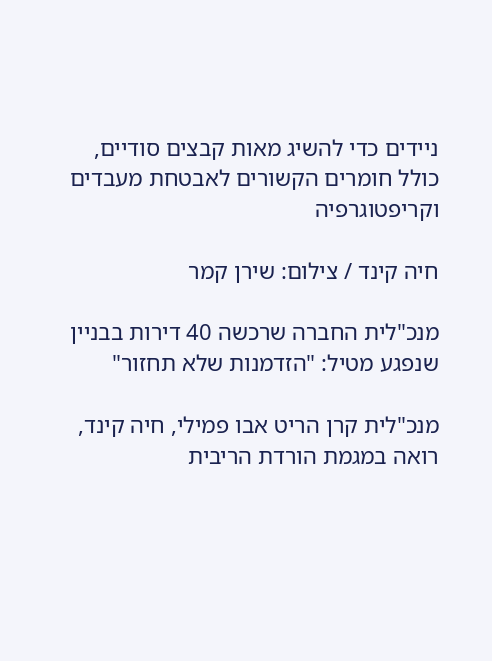ניידים כדי להשיג מאות קבצים סודיים, כולל חומרים הקשורים לאבטחת מעבדים וקריפטוגרפיה

חיה קינד / צילום: שירן קמר

מנכ"לית החברה שרכשה 40 דירות בבניין שנפגע מטיל: "הזדמנות שלא תחזור"

מנכ"לית קרן הריט אבו פמילי, חיה קינד, רואה במגמת הורדת הריבית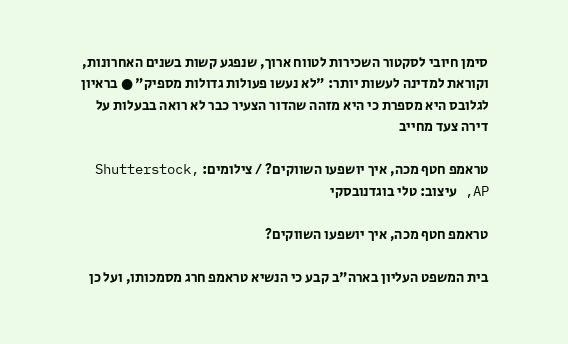סימן חיובי לסקטור השכירות לטווח ארוך, שנפגע קשות בשנים האחרונות, וקוראת למדינה לעשות יותר: "לא נעשו פעולות גדולות מספיק" ● בראיון לגלובס היא מספרת כי היא מזהה שהדור הצעיר כבר לא רואה בבעלות על דירה צעד מחייב

טראמפ חטף מכה, איך יושפעו השווקים? / צילומים: Shutterstock, AP, עיצוב: טלי בוגדנובסקי

טראמפ חטף מכה, איך יושפעו השווקים?

בית המשפט העליון בארה"ב קבע כי הנשיא טראמפ חרג מסמכותו, ועל כן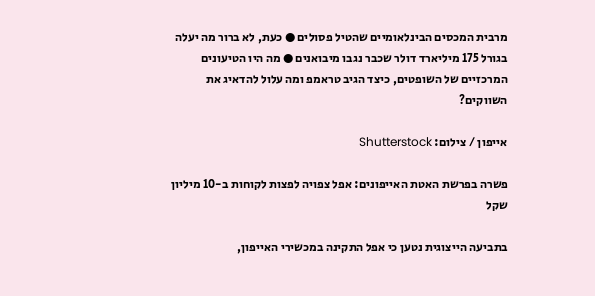מרבית המכסים הבינלאומיים שהטיל פסולים ● כעת, לא ברור מה יעלה בגורל 175 מיליארד דולר שכבר נגבו מיבואנים ● מה היו הטיעונים המרכזיים של השופטים, כיצד הגיב טראמפ ומה עלול להדאיג את השווקים?

אייפון / צילום: Shutterstock

פשרה בפרשת האטת האייפונים: אפל צפויה לפצות לקוחות ב-10 מיליון שקל

בתביעה הייצוגית נטען כי אפל התקינה במכשירי האייפון,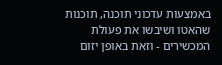באמצעות עדכוני תוכנה, תוכנות שהאטו ושיבשו את פעולת המכשירים - וזאת באופן יזום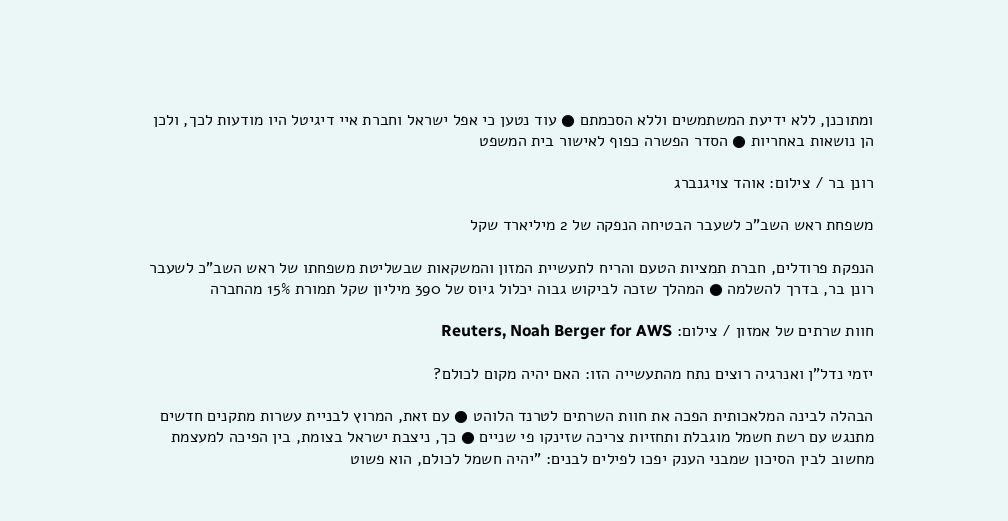ומתוכנן, ללא ידיעת המשתמשים וללא הסכמתם ● עוד נטען כי אפל ישראל וחברת איי דיגיטל היו מודעות לכך, ולכן הן נושאות באחריות ● הסדר הפשרה כפוף לאישור בית המשפט

רונן בר / צילום: אוהד צויגנברג

משפחת ראש השב"כ לשעבר הבטיחה הנפקה של 2 מיליארד שקל

הנפקת פרודלים, חברת תמציות הטעם והריח לתעשיית המזון והמשקאות שבשליטת משפחתו של ראש השב"כ לשעבר רונן בר, בדרך להשלמה ● המהלך שזכה לביקוש גבוה יכלול גיוס של 390 מיליון שקל תמורת 15% מהחברה

חוות שרתים של אמזון / צילום: Reuters, Noah Berger for AWS

יזמי נדל"ן ואנרגיה רוצים נתח מהתעשייה הזו: האם יהיה מקום לכולם?

הבהלה לבינה המלאכותית הפכה את חוות השרתים לטרנד הלוהט ● עם זאת, המרוץ לבניית עשרות מתקנים חדשים מתנגש עם רשת חשמל מוגבלת ותחזיות צריכה שזינקו פי שניים ● כך, ניצבת ישראל בצומת, בין הפיכה למעצמת מחשוב לבין הסיכון שמבני הענק יפכו לפילים לבנים: "יהיה חשמל לכולם, הוא פשוט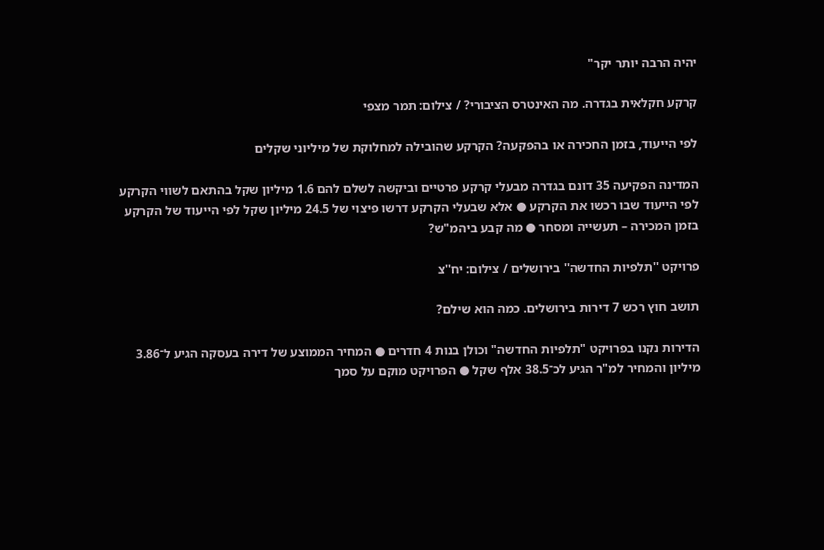יהיה הרבה יותר יקר"

קרקע חקלאית בגדרה. מה האינטרס הציבורי? / צילום: תמר מצפי

לפי הייעוד, בזמן החכירה או בהפקעה? הקרקע שהובילה למחלוקת של מיליוני שקלים

המדינה הפקיעה 35 דונם בגדרה מבעלי קרקע פרטיים וביקשה לשלם להם 1.6 מיליון שקל בהתאם לשווי הקרקע לפי הייעוד שבו רכשו את הקרקע ● אלא שבעלי הקרקע דרשו פיצוי של 24.5 מיליון שקל לפי הייעוד של הקרקע בזמן המכירה – תעשייה ומסחר ● מה קבע ביהמ"ש?

פרויקט ''תלפיות החדשה'' בירושלים / צילום: יח''צ

תושב חוץ רכש 7 דירות בירושלים. כמה הוא שילם?

הדירות נקנו בפרויקט "תלפיות החדשה" וכולן בנות 4 חדרים ● המחיר הממוצע של דירה בעסקה הגיע ל־3.86 מיליון והמחיר למ"ר הגיע לכ־38.5 אלף שקל ● הפרויקט מוקם על סמך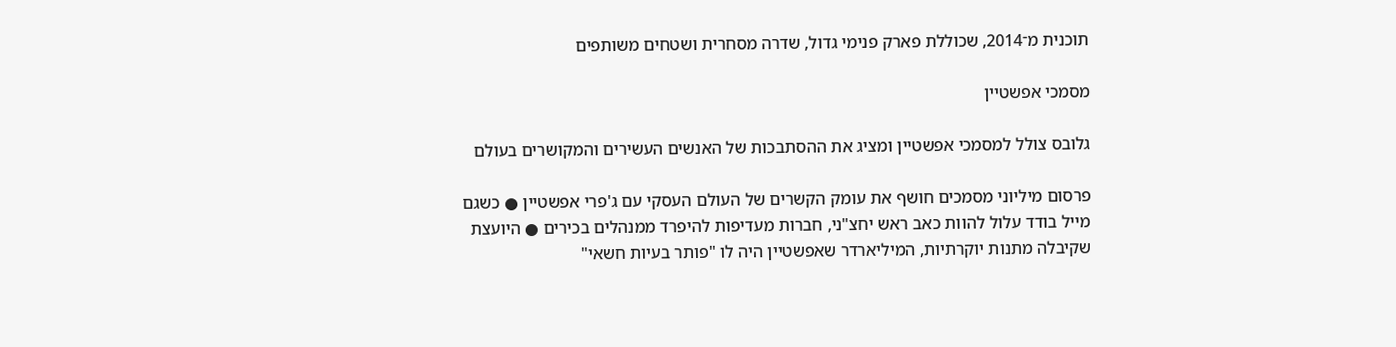תוכנית מ־2014, שכוללת פארק פנימי גדול, שדרה מסחרית ושטחים משותפים

מסמכי אפשטיין

גלובס צולל למסמכי אפשטיין ומציג את ההסתבכות של האנשים העשירים והמקושרים בעולם

פרסום מיליוני מסמכים חושף את עומק הקשרים של העולם העסקי עם ג'פרי אפשטיין ● כשגם מייל בודד עלול להוות כאב ראש יחצ"ני, חברות מעדיפות להיפרד ממנהלים בכירים ● היועצת שקיבלה מתנות יוקרתיות, המיליארדר שאפשטיין היה לו "פותר בעיות חשאי"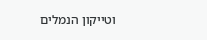וטייקון הנמלים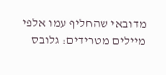מדובאי שהחליף עמו אלפי מיילים מטרידים: גלובס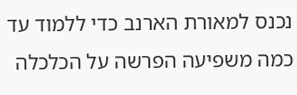נכנס למאורת הארנב כדי ללמוד עד כמה משפיעה הפרשה על הכלכלה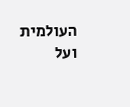העולמית ועל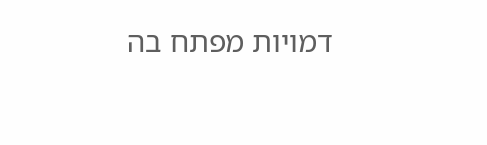דמויות מפתח בה